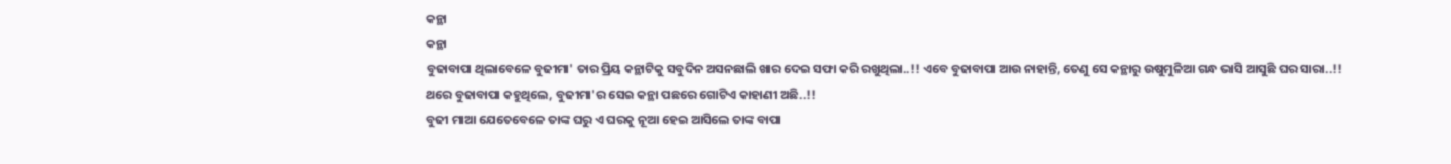କନ୍ଥା
କନ୍ଥା
ବୁଢାବାପା ଥିଲାବେଳେ ବୁଢୀମା' ତାର ପ୍ରିୟ କନ୍ଥାଟିକୁ ସବୁଦିନ ଅସନଛାଲି ଖାର ଦେଇ ସଫା କରି ରଖୁଥିଲା..!! ଏବେ ବୁଢାବାପା ଆଉ ନାହାନ୍ତି, ତେଣୁ ସେ କନ୍ଥାରୁ ଉଷୁମୁଳିଆ ଗନ୍ଧ ଭାସି ଆସୁଛି ଘର ସାରା..!!
ଥରେ ବୁଢାବାପା କହୁଥିଲେ, ବୁଢୀମା'ର ସେଇ କନ୍ଥା ପଛରେ ଗୋଟିଏ କାହାଣୀ ଅଛି..!!
ବୁଢୀ ମାଆ ଯେତେବେଳେ ତାଙ୍କ ଘରୁ ଏ ଘରକୁ ନୂଆ ହେଇ ଆସିଲେ ତାଙ୍କ ବାପା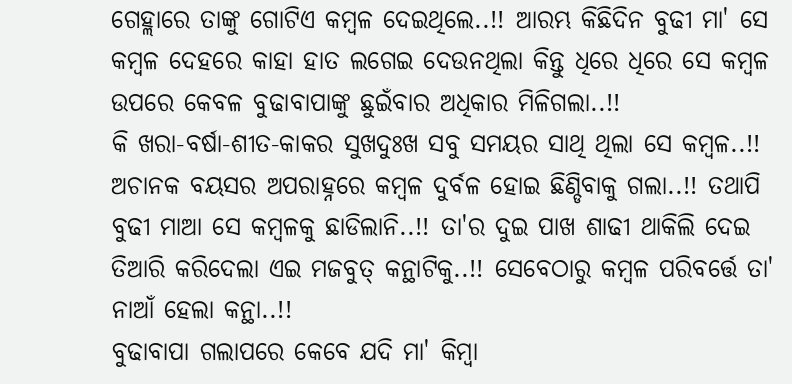ଗେହ୍ଲାରେ ତାଙ୍କୁ ଗୋଟିଏ କମ୍ବଳ ଦେଇଥିଲେ..!! ଆରମ୍ଭ କିଛିଦିନ ବୁଢୀ ମା' ସେ କମ୍ବଳ ଦେହରେ କାହା ହାତ ଲଗେଇ ଦେଉନଥିଲା କିନ୍ତୁ ଧିରେ ଧିରେ ସେ କମ୍ବଳ ଉପରେ କେବଳ ବୁଢାବାପାଙ୍କୁ ଛୁଇଁବାର ଅଧିକାର ମିଳିଗଲା..!!
କି ଖରା-ବର୍ଷା-ଶୀତ-କାକର ସୁଖଦୁଃଖ ସବୁ ସମୟର ସାଥି ଥିଲା ସେ କମ୍ବଳ..!!
ଅଚାନକ ବୟସର ଅପରାହ୍ନରେ କମ୍ବଳ ଦୁର୍ବଳ ହୋଇ ଛିଣ୍ଡିବାକୁ ଗଲା..!! ତଥାପି ବୁଢୀ ମାଆ ସେ କମ୍ବଳକୁ ଛାଡିଲାନି..!! ତା'ର ଦୁଇ ପାଖ ଶାଢୀ ଥାକିଲି ଦେଇ ତିଆରି କରିଦେଲା ଏଇ ମଜବୁତ୍ କନ୍ଥାଟିକୁ..!! ସେବେଠାରୁ କମ୍ବଳ ପରିବର୍ତ୍ତେ ତା' ନାଆଁ ହେଲା କନ୍ଥା..!!
ବୁଢାବାପା ଗଲାପରେ କେବେ ଯଦି ମା' କିମ୍ବା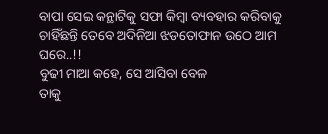ବାପା ସେଇ କନ୍ଥାଟିକୁ ସଫା କିମ୍ବା ବ୍ୟବହାର କରିବାକୁ ଚାହିଁଛନ୍ତି ତେବେ ଅଦିନିଆ ଝଡତୋଫାନ ଉଠେ ଆମ ଘରେ..!!
ବୁଢୀ ମାଆ କହେ, ସେ ଆସିବା ବେଳ
ତାକୁ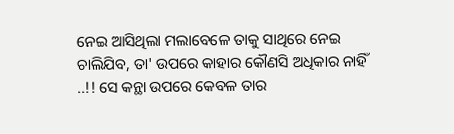ନେଇ ଆସିଥିଲା ମଲାବେଳେ ତାକୁ ସାଥିରେ ନେଇ ଚାଲିଯିବ, ତା' ଉପରେ କାହାର କୌଣସି ଅଧିକାର ନାହିଁ ..!! ସେ କନ୍ଥା ଉପରେ କେବଳ ତାର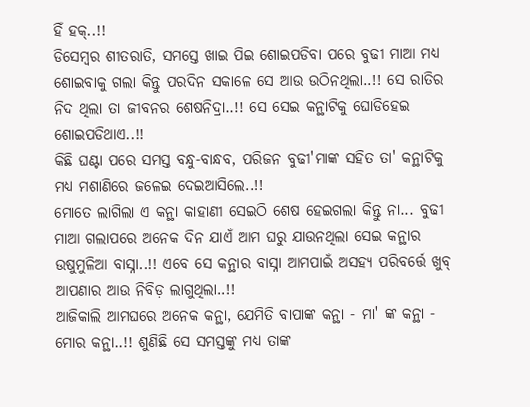ହିଁ ହକ୍..!!
ଡିସେମ୍ବର ଶୀତରାତି, ସମସ୍ତେ ଖାଇ ପିଇ ଶୋଇପଡିବା ପରେ ବୁଢୀ ମାଆ ମଧ୍ୟ ଶୋଇବାକୁ ଗଲା କିନ୍ତୁ ପରଦିନ ସକାଳେ ସେ ଆଉ ଉଠିନଥିଲା..!! ସେ ରାତିର ନିଦ ଥିଲା ତା ଜୀବନର ଶେଷନିଦ୍ରା..!! ସେ ସେଇ କନ୍ଥାଟିକୁ ଘୋଡିହେଇ ଶୋଇପଡିଥାଏ..!!
କିଛି ଘଣ୍ଟା ପରେ ସମସ୍ତ ବନ୍ଧୁ-ବାନ୍ଧବ, ପରିଜନ ବୁଢୀ'ମାଙ୍କ ସହିତ ତା' କନ୍ଥାଟିକୁ ମଧ୍ୟ ମଶାଣିରେ ଜଳେଇ ଦେଇଆସିଲେ..!!
ମୋତେ ଲାଗିଲା ଏ କନ୍ଥା କାହାଣୀ ସେଇଠି ଶେଷ ହେଇଗଲା କିନ୍ତୁ ନା... ବୁଢୀ ମାଆ ଗଲାପରେ ଅନେକ ଦିନ ଯାଏଁ ଆମ ଘରୁ ଯାଉନଥିଲା ସେଇ କନ୍ଥାର ଉଷୁମୁଳିଆ ବାସ୍ନା..!! ଏବେ ସେ କନ୍ଥାର ବାସ୍ନା ଆମପାଇଁ ଅସହ୍ୟ ପରିବର୍ତ୍ତେ ଖୁବ୍ ଆପଣାର ଆଉ ନିବିଡ଼ ଲାଗୁଥିଲା..!!
ଆଜିକାଲି ଆମଘରେ ଅନେକ କନ୍ଥା, ଯେମିତି ବାପାଙ୍କ କନ୍ଥା - ମା' ଙ୍କ କନ୍ଥା - ମୋର କନ୍ଥା..!! ଶୁଣିଛି ସେ ସମସ୍ତଙ୍କୁ ମଧ୍ୟ ତାଙ୍କ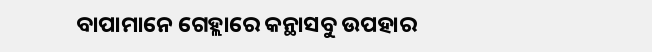ବାପାମାନେ ଗେହ୍ଲାରେ କନ୍ଥାସବୁ ଉପହାର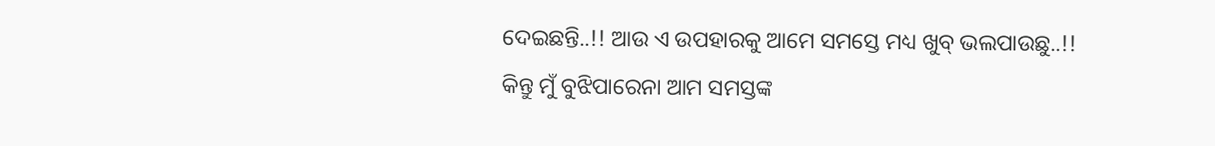ଦେଇଛନ୍ତି..!! ଆଉ ଏ ଉପହାରକୁ ଆମେ ସମସ୍ତେ ମଧ୍ୟ ଖୁବ୍ ଭଲପାଉଛୁ..!!
କିନ୍ତୁ ମୁଁ ବୁଝିପାରେନା ଆମ ସମସ୍ତଙ୍କ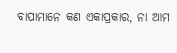ବାପାମାନେ କଣ ଏକାପ୍ରକାର, ନା ଆମ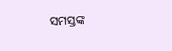ସମସ୍ତଙ୍କ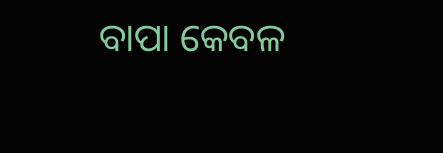ବାପା କେବଳ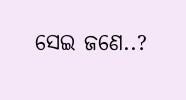ସେଇ ଜଣେ..?